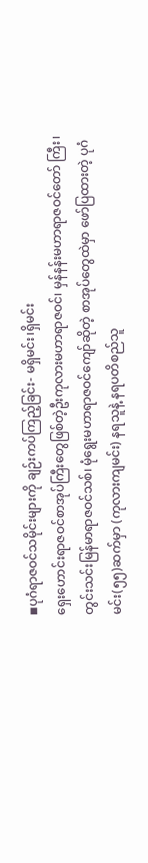◾ပုဂံရာဇဝင်သမိုင်းများကို ချဉ်းကပ်ကြည့်ခြင်း- မရှိမင်း၊ရှိမင်း
ရှေးဟောင်းရာဇဝင်စာအုပ်ကြီးတွေဖြစ်တဲ့ဦးကုလားမဟာရာဇဝင်၊ မှန်နန်းမဟာရာဇဝင်တော် ကြီး၊တွင်းသင်းမြန်မာရာဇဝင်သစ်၊ မုံရွေးမဟာရာဇဝင်ကျော်ဆိုတဲ့ စာအုပ်တွေထဲမှာ ဖော်ပြထားတဲ့ ပုဂံမင်း(၅၅)ဆက်မှာ (ကုလားကျမင်း) နရသူနဲ့ နရပတိစည်သူ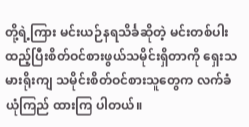တို့ရဲ့ကြား မင်းယဉ်နရသိင်္ခဆိုတဲ့ မင်းတစ်ပါးထည့်ပြီးစိတ်ဝင်စားဖွယ်သမိုင်းရှိတာကို ရှေးသမားရိုးကျ သမိုင်းစိတ်ဝင်စားသူတွေက လက်ခံယုံကြည် ထားကြ ပါတယ်။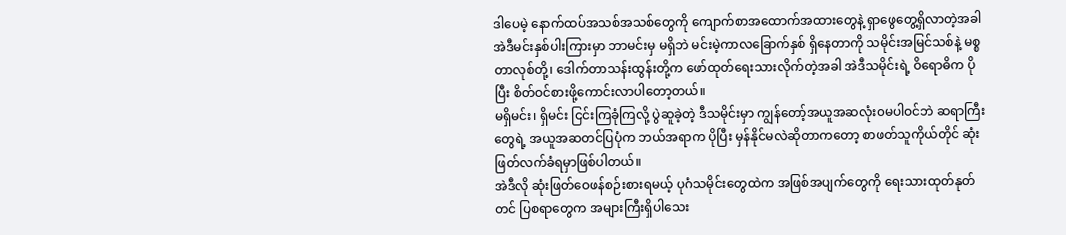ဒါပေမဲ့ နောက်ထပ်အသစ်အသစ်တွေကို ကျောက်စာအထောက်အထားတွေနဲ့ ရှာဖွေတွေ့ရှိလာတဲ့အခါအဲဒီမင်းနှစ်ပါးကြားမှာ ဘာမင်းမှ မရှိဘဲ မင်းမဲ့ကာလခြောက်နှစ် ရှိနေတာကို သမိုင်းအမြင်သစ်နဲ့ မစ္စတာလုစ်တို့၊ ဒေါက်တာသန်းထွန်းတို့က ဖော်ထုတ်ရေးသားလိုက်တဲ့အခါ အဲဒီသမိုင်းရဲ့ ဝိရောဓိက ပိုပြီး စိတ်ဝင်စားဖို့ကောင်းလာပါတော့တယ်။
မရှိမင်း၊ ရှိမင်း ငြင်းကြခုံကြလို့ ပွဲဆူခဲ့တဲ့ ဒီသမိုင်းမှာ ကျွန်တော့်အယူအဆလုံး၀မပါဝင်ဘဲ ဆရာကြီး
တွေရဲ့ အယူအဆတင်ပြပုံက ဘယ်အရာက ပိုပြီး မှန်နိုင်မလဲဆိုတာကတော့ စာဖတ်သူကိုယ်တိုင် ဆုံးဖြတ်လက်ခံရမှာဖြစ်ပါတယ်။
အဲဒီလို ဆုံးဖြတ်ဝေဖန်စဉ်းစားရမယ့် ပုဂံသမိုင်းတွေထဲက အဖြစ်အပျက်တွေကို ရေးသားထုတ်နုတ်တင် ပြစရာတွေက အများကြီးရှိပါသေး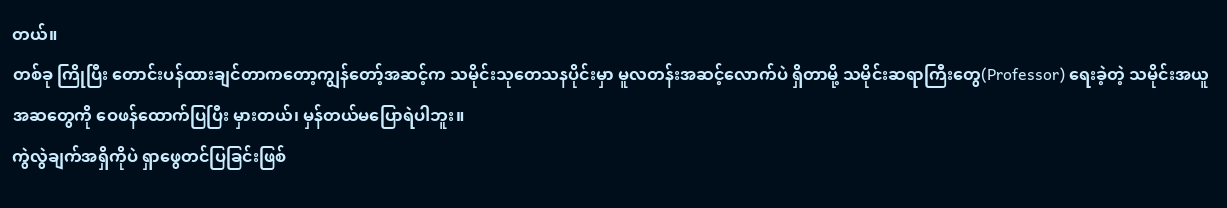တယ်။
တစ်ခု ကြိုပြီး တောင်းပန်ထားချင်တာကတော့ကျွန်တော့်အဆင့်က သမိုင်းသုတေသနပိုင်းမှာ မူလတန်းအဆင့်လောက်ပဲ ရှိတာမို့ သမိုင်းဆရာကြီးတွေ(Professor) ရေးခဲ့တဲ့ သမိုင်းအယူအဆတွေကို ဝေဖန်ထောက်ပြပြီး မှားတယ်၊ မှန်တယ်မပြောရဲပါဘူး။
ကွဲလွဲချက်အရှိကိုပဲ ရှာဖွေတင်ပြခြင်းဖြစ်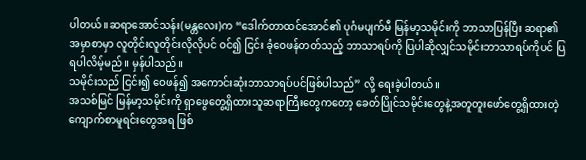ပါတယ်။ဆရာအောင်သန်း(မန္တလေး)က “ဒေါက်တာထင်အောင်၏ ပုဂံမပျက်မီ မြန်မာ့သမိုင်းကို ဘာသာပြန်ပြီး ဆရာ၏ အမှာစာမှာ လူတိုင်းလူတိုင်းလိုလိုပင် ဝင်၍ ငြင်း ခုံဝေဖန်တတ်သည့် ဘာသာရပ်ကို ပြပါဆိုလျှင်သမိုင်းဘာသာရပ်ကိုပင် ပြရပါလိမ့်မည်။ မှန်ပါသည်။
သမိုင်းသည် ငြင်း၍ ဝေဖန်၍ အကောင်းဆုံးဘာသာရပ်ပင်ဖြစ်ပါသည်” လို့ ရေးခဲ့ပါတယ်။
အသစ်မြင် မြန်မာ့သမိုင်းကို ရှာဖွေတွေ့ရှိထားသူဆရာကြီးတွေကတော့ ခေတ်ပြိုင်သမိုင်းတွေနဲ့အတူတူးဖော်တွေ့ရှိထားတဲ့ ကျောက်စာမူရင်းတွေအရ ဖြစ်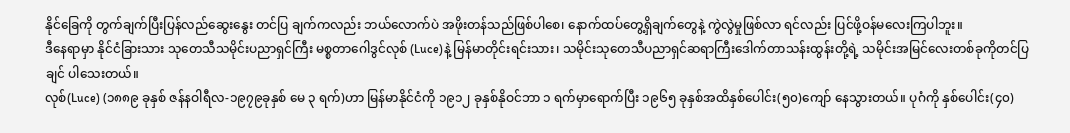နိုင်ခြေကို တွက်ချက်ပြီးပြန်လည်ဆွေးနွေး တင်ပြ ချက်ကလည်း ဘယ်လောက်ပဲ အဖိုးတန်သည်ဖြစ်ပါစေ၊ နောက်ထပ်တွေ့ရှိချက်တွေနဲ့ ကွဲလွဲမှုဖြစ်လာ ရင်လည်း ပြင်ဖို့ဝန်မလေးကြပါဘူး။
ဒီနေရာမှာ နိုင်ငံခြားသား သုတေသီသမိုင်းပညာရှင်ကြီး မစ္စတာဂေါဒွင်လုစ် (Luce)နဲ့ မြန်မာတိုင်းရင်းသား၊ သမိုင်းသုတေသီပညာရှင်ဆရာကြီးဒေါက်တာသန်းထွန်းတို့ရဲ့ သမိုင်းအမြင်လေးတစ်ခုကိုတင်ပြချင် ပါသေးတယ်။
လုစ်(Luce) (၁၈၈၉ ခုနှစ် ဇန်နဝါရီလ-၁၉၇၉ခုနှစ် မေ ၃ ရက်)ဟာ မြန်မာနိုင်ငံကို ၁၉၁၂ ခုနှစ်နိုဝင်ဘာ ၁ ရက်မှာရောက်ပြီး ၁၉၆၅ ခုနှစ်အထိနှစ်ပေါင်း(၅၀)ကျော် နေသွားတယ်။ ပုဂံကို နှစ်ပေါင်း(၄၀)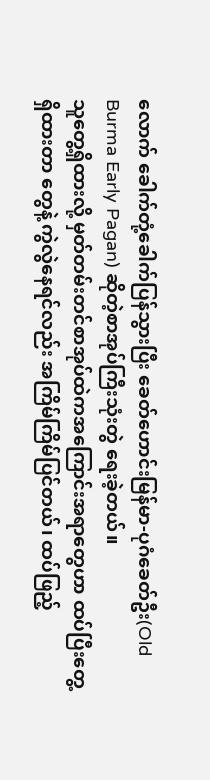လောက် ခေါက်တုံ့ခေါက်ပြန်သွားပြီး ခေတ်ဟောင်းမြန်မာ-ပုဂံခေတ်ဦး(Old Burma Early Pagan) ဆိုတဲ့စာအုပ်ကြီးသုံးတွဲ ရေးခဲ့တယ်။
သူတွေ့ရှိထားလို့ မှတ်တမ်းတင်စာအုပ်ထဲကအကြောင်းအရာတွေဟာ ထပ်ပြီးတွေ့ရှိထားတာ တွေနဲ့ ကွဲလွဲနေရင်လည်း အကြိမ်ကြိမ်ပြင်တယ်၊ ထပ်ဖြည့်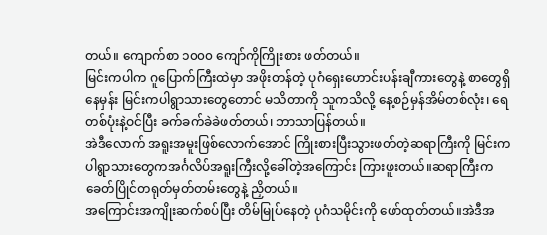တယ်။ ကျောက်စာ ၁၀၀၀ ကျော်ကိုကြိုးစား ဖတ်တယ်။
မြင်းကပါက ဂူပြောက်ကြီးထဲမှာ အဖိုးတန်တဲ့ ပုဂံရှေးဟောင်းပန်းချီကားတွေနဲ့ စာတွေရှိနေမှန်း မြင်းကပါရွာသားတွေတောင် မသိတာကို သူကသိလို့ နေ့စဉ်မှန်အိမ်တစ်လုံး၊ ရေတစ်ပုံးနဲ့ဝင်ပြီး ခက်ခက်ခဲခဲဖတ်တယ်၊ ဘာသာပြန်တယ်။
အဲဒီလောက် အရူးအမူးဖြစ်လောက်အောင် ကြိုးစားပြီးသွားဖတ်တဲ့ဆရာကြီးကို မြင်းကပါရွာသားတွေကအင်္ဂလိပ်အရူးကြီးလို့ခေါ်တဲ့အကြောင်း ကြားဖူးတယ်။ဆရာကြီးက ခေတ်ပြိုင်တရုတ်မှတ်တမ်းတွေနဲ့ ညှိတယ်။
အကြောင်းအကျိုးဆက်စပ်ပြီး တိမ်မြုပ်နေတဲ့ ပုဂံသမိုင်းကို ဖော်ထုတ်တယ်။အဲဒီအ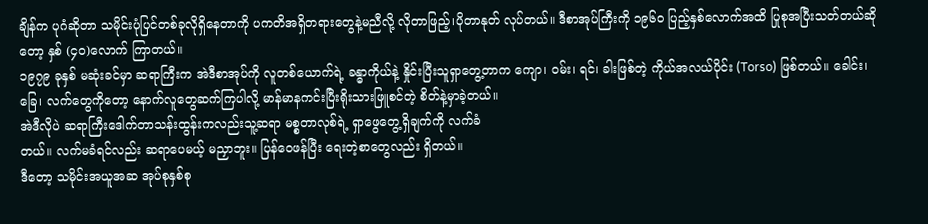ချိန်က ပုဂံဆိုတာ သမိုင်းပုံပြင်တစ်ခုလိုရှိနေတာကို ပကတိအရှိတရားတွေနဲ့မညီလို့ လိုတာဖြည့်၊ပိုတာနုတ် လုပ်တယ်။ ဒီစာအုပ်ကြီးကို ၁၉၆၀ ပြည့်နှစ်လောက်အထိ ပြုစုအပြီးသတ်တယ်ဆိုတော့ နှစ် (၄၀)လောက် ကြာတယ်။
၁၉၇၉ ခုနှစ် မဆုံးခင်မှာ ဆရာကြီးက အဲဒီစာအုပ်ကို လူတစ်ယောက်ရဲ့ ခန္ဓာကိုယ်နဲ့ နှိုင်းပြီးသူရှာတွေ့တာက ကျော၊ ဝမ်း၊ ရင်၊ ခါးဖြစ်တဲ့ ကိုယ်အလယ်ပိုင်း (Torso) ဖြစ်တယ်။ ခေါင်း၊ ခြေ၊ လက်တွေကိုတော့ နောက်လူတွေဆက်ကြပါလို့ မာန်မာနကင်းပြီးရိုးသားဖြူစင်တဲ့ စိတ်နဲ့မှာခဲ့တယ်။
အဲဒီလိုပဲ ဆရာကြီးဒေါက်တာသန်းထွန်းကလည်းသူ့ဆရာ မစ္စတာလုစ်ရဲ့ ရှာဖွေတွေ့ရှိချက်ကို လက်ခံ
တယ်။ လက်မခံရင်လည်း ဆရာပေမယ့် မညှာဘူး။ ပြန်ဝေဖန်ပြီး ရေးတဲ့စာတွေလည်း ရှိတယ်။
ဒီတော့ သမိုင်းအယူအဆ အုပ်စုနှစ်စု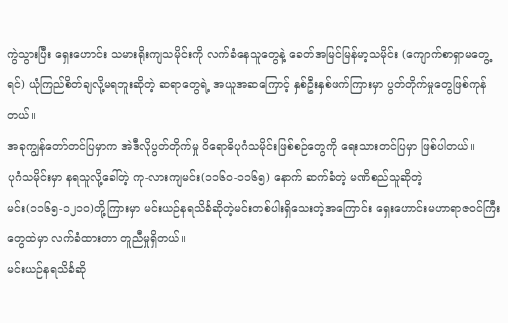ကွဲသွားပြီး ရှေးဟောင်း သမားရိုးကျသမိုင်းကို လက်ခံနေသူတွေနဲ့ ခေတ်အမြင်မြန်မာ့သမိုင်း (ကျောက်စာရှာမတွေ့ရင်) ယုံကြည်စိတ်ချလို့မရဘူးဆိုတဲ့ ဆရာတွေရဲ့ အယူအဆကြောင့် နှစ်ဦးနှစ်ဖက်ကြားမှာ ပွတ်တိုက်မှုတွေဖြစ်ကုန်တယ်။
အခုကျွန်တော်တင်ပြမှာက အဲဒီလိုပွတ်တိုက်မှု ဝိရောဓိပုဂံသမိုင်းဖြစ်စဉ်တွေကို ရေးသားတင်ပြမှာ ဖြစ်ပါတယ်။
ပုဂံသမိုင်းမှာ နရသူလို့ခေါ်တဲ့ ကု-လားကျမင်း(၁၁၆၀-၁၁၆၅) နောက် ဆက်ခံတဲ့ မဏိစည်သူဆိုတဲ့
မင်း(၁၁၆၅-၁၂၁၀)တို့ကြားမှာ မင်းယဉ်နရသိင်္ခဆိုတဲ့မင်းတစ်ပါးရှိသေးတဲ့အကြောင်း ရှေးဟောင်းမဟာရာဇဝင်ကြီးတွေထဲမှာ လက်ခံထားတာ တူညီမှုရှိတယ်။
မင်းယဉ်နရသိင်္ခဆို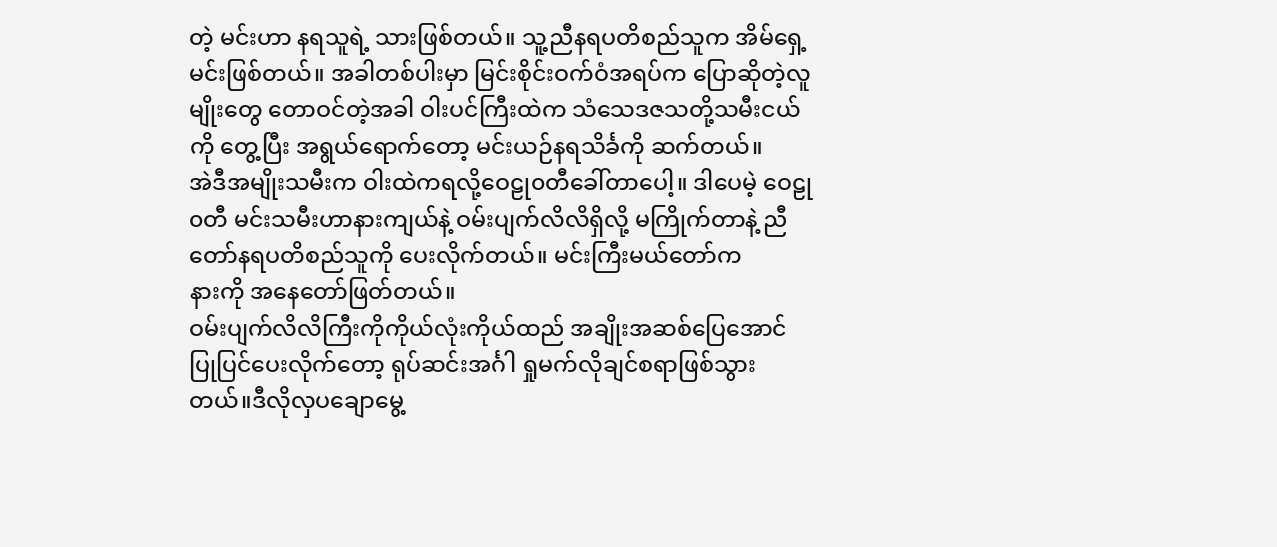တဲ့ မင်းဟာ နရသူရဲ့ သားဖြစ်တယ်။ သူ့ညီနရပတိစည်သူက အိမ်ရှေ့မင်းဖြစ်တယ်။ အခါတစ်ပါးမှာ မြင်းစိုင်းဝက်ဝံအရပ်က ပြောဆိုတဲ့လူမျိုးတွေ တောဝင်တဲ့အခါ ဝါးပင်ကြီးထဲက သံသေဒဇသတို့သမီးငယ်ကို တွေ့ပြီး အရွယ်ရောက်တော့ မင်းယဉ်နရသိင်္ခကို ဆက်တယ်။
အဲဒီအမျိုးသမီးက ဝါးထဲကရလို့ဝေဠု၀တီခေါ်တာပေါ့။ ဒါပေမဲ့ ဝေဠု၀တီ မင်းသမီးဟာနားကျယ်နဲ့ ဝမ်းပျက်လိလိရှိလို့ မကြိုက်တာနဲ့ ညီတော်နရပတိစည်သူကို ပေးလိုက်တယ်။ မင်းကြီးမယ်တော်က
နားကို အနေတော်ဖြတ်တယ်။
ဝမ်းပျက်လိလိကြီးကိုကိုယ်လုံးကိုယ်ထည် အချိုးအဆစ်ပြေအောင် ပြုပြင်ပေးလိုက်တော့ ရုပ်ဆင်းအင်္ဂါ ရှုမက်လိုချင်စရာဖြစ်သွားတယ်။ဒီလိုလှပချောမွေ့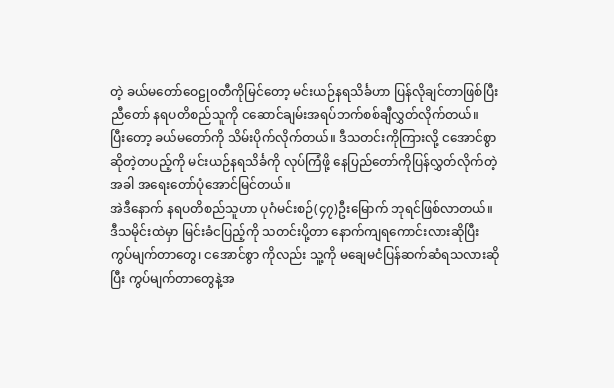တဲ့ ခယ်မတော်ဝေဠု၀တီကိုမြင်တော့ မင်းယဉ်နရသိင်္ခဟာ ပြန်လိုချင်တာဖြစ်ပြီးညီတော် နရပတိစည်သူကို ငဆောင်ချမ်းအရပ်ဘက်စစ်ချီလွှတ်လိုက်တယ်။
ပြီးတော့ ခယ်မတော်ကို သိမ်းပိုက်လိုက်တယ်။ ဒီသတင်းကိုကြားလို့ ငအောင်စွာဆိုတဲ့တပည့်ကို မင်းယဉ်နရသိင်္ခကို လုပ်ကြံဖို့ နေပြည်တော်ကိုပြန်လွှတ်လိုက်တဲ့အခါ အရေးတော်ပုံအောင်မြင်တယ်။
အဲဒီနောက် နရပတိစည်သူဟာ ပုဂံမင်းစဉ်(၄၇)ဦးမြောက် ဘုရင်ဖြစ်လာတယ်။
ဒီသမိုင်းထဲမှာ မြင်းခံငပြည့်ကို သတင်းပို့တာ နောက်ကျရကောင်းလားဆိုပြီးကွပ်မျက်တာတွေ၊ ငအောင်စွာ ကိုလည်း သူ့ကို မချေမငံပြန်ဆက်ဆံရသလားဆိုပြီး ကွပ်မျက်တာတွေနဲ့အ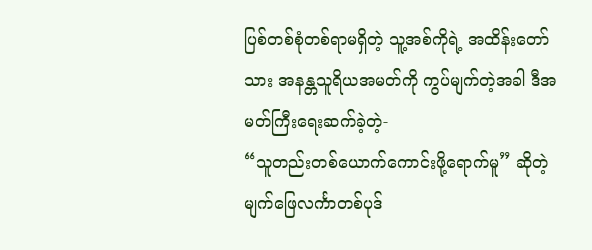ပြစ်တစ်စုံတစ်ရာမရှိတဲ့ သူ့အစ်ကိုရဲ့ အထိန်းတော်သား အနန္တသူရိယအမတ်ကို ကွပ်မျက်တဲ့အခါ ဒီအမတ်ကြီးရေးဆက်ခဲ့တဲ့-
“သူတည်းတစ်ယောက်ကောင်းဖို့ရောက်မူ” ဆိုတဲ့ မျက်ဖြေလင်္ကာတစ်ပုဒ်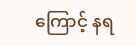ကြောင့် နရ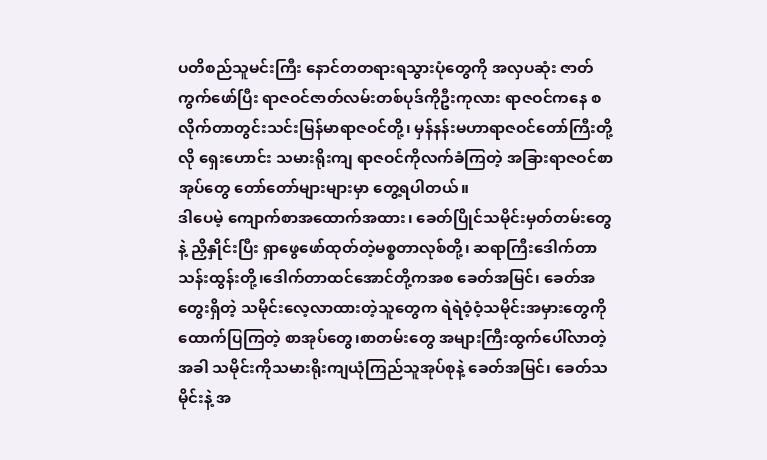ပတိစည်သူမင်းကြီး နောင်တတရားရသွားပုံတွေကို အလှပဆုံး ဇာတ်ကွက်ဖော်ပြီး ရာဇဝင်ဇာတ်လမ်းတစ်ပုဒ်ကိုဦးကုလား ရာဇဝင်ကနေ စလိုက်တာတွင်းသင်းမြန်မာရာဇဝင်တို့၊ မှန်နန်းမဟာရာဇဝင်တော်ကြီးတို့လို ရှေးဟောင်း သမားရိုးကျ ရာဇဝင်ကိုလက်ခံကြတဲ့ အခြားရာဇဝင်စာအုပ်တွေ တော်တော်များများမှာ တွေ့ရပါတယ်။
ဒါပေမဲ့ ကျောက်စာအထောက်အထား၊ ခေတ်ပြိုင်သမိုင်းမှတ်တမ်းတွေနဲ့ ညှိနှိုင်းပြီး ရှာဖွေဖော်ထုတ်တဲ့မစ္စတာလုစ်တို့၊ ဆရာကြီးဒေါက်တာသန်းထွန်းတို့၊ဒေါက်တာထင်အောင်တို့ကအစ ခေတ်အမြင်၊ ခေတ်အတွေးရှိတဲ့ သမိုင်းလေ့လာထားတဲ့သူတွေက ရဲရဲဝံ့ဝံ့သမိုင်းအမှားတွေကို ထောက်ပြကြတဲ့ စာအုပ်တွေ၊စာတမ်းတွေ အများကြီးထွက်ပေါ်လာတဲ့အခါ သမိုင်းကိုသမားရိုးကျယုံကြည်သူအုပ်စုနဲ့ ခေတ်အမြင်၊ ခေတ်သမိုင်းနဲ့ အ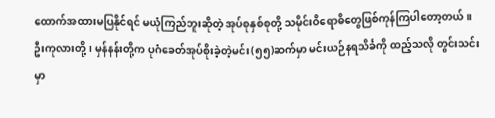ထောက်အထားမပြနိုင်ရင် မယုံကြည်ဘူးဆိုတဲ့ အုပ်စုနှစ်စုတို့ သမိုင်းဝိရောဓိတွေဖြစ်ကုန်ကြပါတော့တယ်။
ဦးကုလားတို့၊ မှန်နန်းတို့က ပုဂံခေတ်အုပ်စိုးခဲ့တဲ့မင်း(၅၅)ဆက်မှာ မင်းယဉ်နရသိင်္ခကို ထည့်သလို တွင်းသင်းမှာ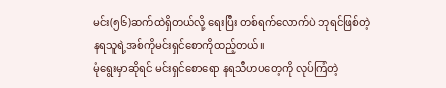မင်း(၅၆)ဆက်ထဲရှိတယ်လို့ ရေးပြီး တစ်ရက်လောက်ပဲ ဘုရင်ဖြစ်တဲ့ နရသူရဲ့အစ်ကိုမင်းရှင်စောကိုထည့်တယ်။
မုံရွေးမှာဆိုရင် မင်းရှင်စောရော နရသီဟပတေ့ကို လုပ်ကြံတဲ့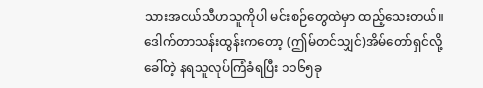သားအငယ်သီဟသူကိုပါ မင်းစဉ်တွေထဲမှာ ထည့်သေးတယ်။
ဒေါက်တာသန်းထွန်းကတော့ (ဤမ်တင်သျှင်)အိမ်တော်ရှင်လို့ ခေါ်တဲ့ နရသူလုပ်ကြံခံရပြီး ၁၁၆၅ခု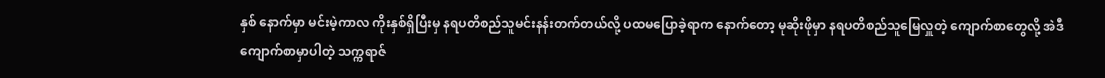နှစ် နောက်မှာ မင်းမဲ့ကာလ ကိုးနှစ်ရှိပြီးမှ နရပတိစည်သူမင်းနန်းတက်တယ်လို့ ပထမပြောခဲ့ရာက နောက်တော့ မုဆိုးဖိုမှာ နရပတိစည်သူမြေလှူတဲ့ ကျောက်စာတွေလို့ အဲဒီကျောက်စာမှာပါတဲ့ သက္ကရာဇ်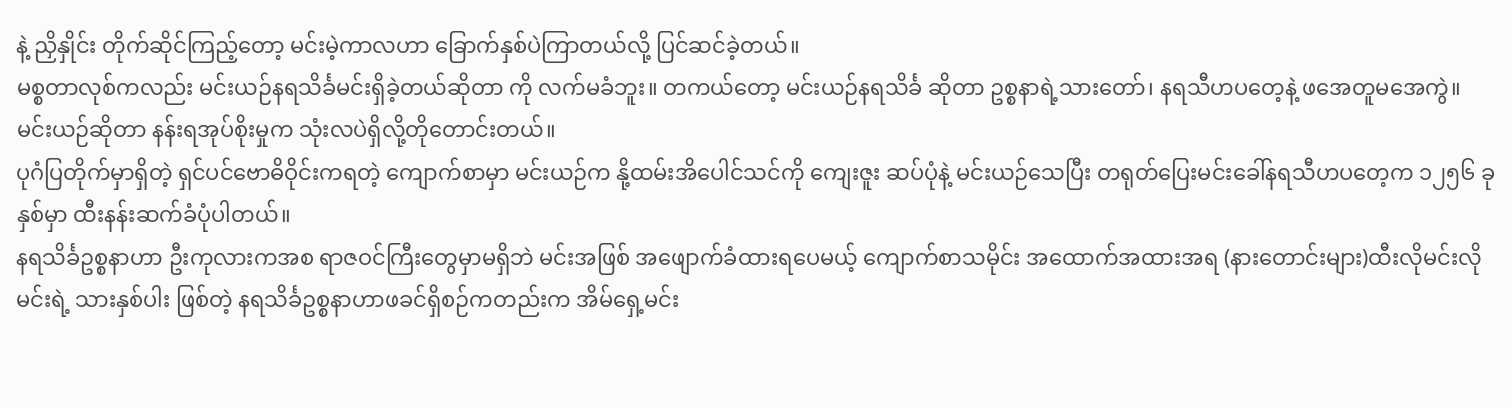နဲ့ ညှိနှိုင်း တိုက်ဆိုင်ကြည့်တော့ မင်းမဲ့ကာလဟာ ခြောက်နှစ်ပဲကြာတယ်လို့ ပြင်ဆင်ခဲ့တယ်။
မစ္စတာလုစ်ကလည်း မင်းယဉ်နရသိင်္ခမင်းရှိခဲ့တယ်ဆိုတာ ကို လက်မခံဘူး။ တကယ်တော့ မင်းယဉ်နရသိင်္ခ ဆိုတာ ဥစ္စနာရဲ့သားတော်၊ နရသီဟပတေ့နဲ့ ဖအေတူမအေကွဲ။ မင်းယဉ်ဆိုတာ နန်းရအုပ်စိုးမှုက သုံးလပဲရှိလို့တိုတောင်းတယ်။
ပုဂံပြတိုက်မှာရှိတဲ့ ရှင်ပင်ဗောဓိဝိုင်းကရတဲ့ ကျောက်စာမှာ မင်းယဉ်က နို့ထမ်းအိပေါင်သင်ကို ကျေးဇူး ဆပ်ပုံနဲ့ မင်းယဉ်သေပြီး တရုတ်ပြေးမင်းခေါ်နရသီဟပတေ့က ၁၂၅၆ ခုနှစ်မှာ ထီးနန်းဆက်ခံပုံပါတယ်။
နရသိင်္ခဥစ္စနာဟာ ဦးကုလားကအစ ရာဇဝင်ကြီးတွေမှာမရှိဘဲ မင်းအဖြစ် အဖျောက်ခံထားရပေမယ့် ကျောက်စာသမိုင်း အထောက်အထားအရ (နားတောင်းများ)ထီးလိုမင်းလိုမင်းရဲ့ သားနှစ်ပါး ဖြစ်တဲ့ နရသိင်္ခဥစ္စနာဟာဖခင်ရှိစဉ်ကတည်းက အိမ်ရှေ့မင်း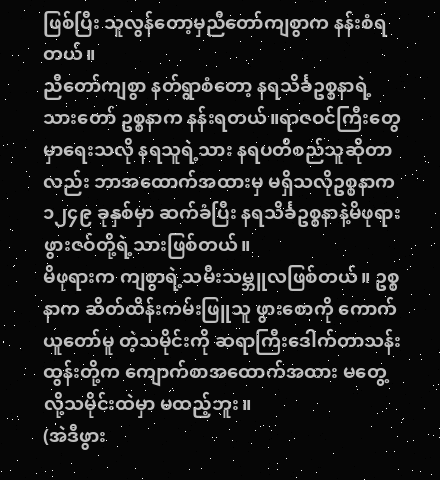ဖြစ်ပြီး သူလွန်တော့မှညီတော်ကျစွာက နန်းစံရတယ်။
ညီတော်ကျစွာ နတ်ရွာစံတော့ နရသိင်္ခဥစ္စနာရဲ့ သားတော် ဥစ္စနာက နန်းရတယ်။ရာဇဝင်ကြီးတွေမှာရေးသလို နရသူရဲ့သား နရပတိစည်သူဆိုတာလည်း ဘာအထောက်အထားမှ မရှိသလိုဥစ္စနာက ၁၂၄၉ ခုနှစ်မှာ ဆက်ခံပြီး နရသိင်္ခဥစ္စနာနဲ့မိဖုရားဖွားဇဝ်တို့ရဲ့သားဖြစ်တယ်။
မိဖုရားက ကျစွာရဲ့သမီးသမ္ဘူလဖြစ်တယ်။ ဥစ္စနာက ဆိတ်ထိန်းကမ်းဖြူသူ ဖွားစောကို ကောက်ယူတော်မူ တဲ့သမိုင်းကို ဆရာကြီးဒေါက်တာသန်းထွန်းတို့က ကျောက်စာအထောက်အထား မတွေ့လို့သမိုင်းထဲမှာ မထည့်ဘူး။
(အဲဒီဖွား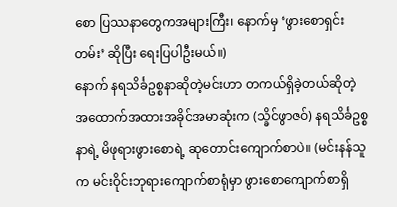စော ပြဿနာတွေကအများကြီး၊ နောက်မှ ‘ဖွားစောရှင်းတမ်း’ ဆိုပြီး ရေးပြပါဦးမယ်။)
နောက် နရသိင်္ခဥစ္စနာဆိုတဲ့မင်းဟာ တကယ်ရှိခဲ့တယ်ဆိုတဲ့ အထောက်အထားအခိုင်အမာဆုံးက (သ္ခိင်ဖွာဇဝ်) နရသိင်္ခဥစ္စနာရဲ့ မိဖုရားဖွားစောရဲ့ ဆုတောင်းကျောက်စာပဲ။ (မင်းနန်သူက မင်းဝိုင်းဘုရားကျောက်စာရုံမှာ ဖွားစောကျောက်စာရှိ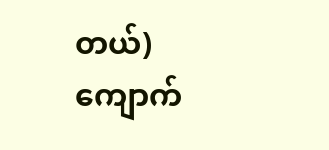တယ်) ကျောက်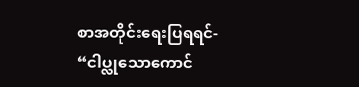စာအတိုင်းရေးပြရရင်-
“ငါပ္လုသောကောင်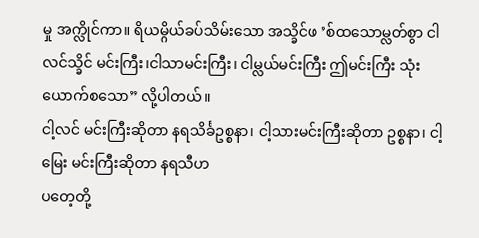မှု အက္လိုင်ကာ။ ရိယမ္ဂိယ်ခပ်သိမ်းသော အသ္ခိင်ဖ ’စ်ထသောမ္လတ်စွာ ငါလင်သ္ခိင် မင်းကြီး၊ငါသာမင်းကြီး၊ ငါမ္လယ်မင်းကြီး ဤမင်းကြီး သုံးယောက်စသော” လို့ပါတယ်။
ငါ့လင် မင်းကြီးဆိုတာ နရသိင်္ခဥစ္စနာ၊ ငါ့သားမင်းကြီးဆိုတာ ဥစ္စနာ၊ ငါ့မြေး မင်းကြီးဆိုတာ နရသီဟ
ပတေ့တို့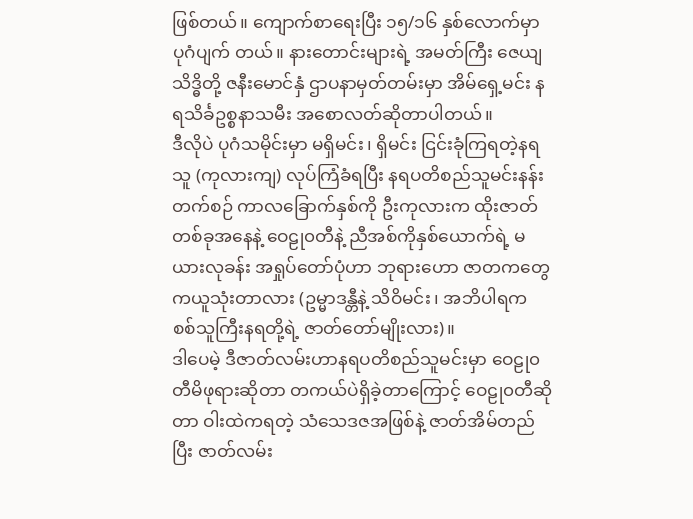ဖြစ်တယ်။ ကျောက်စာရေးပြီး ၁၅/၁၆ နှစ်လောက်မှာ ပုဂံပျက် တယ်။ နားတောင်းများရဲ့ အမတ်ကြီး ဇေယျသိဒ္ဓိတို့ ဇနီးမောင်နှံ ဌာပနာမှတ်တမ်းမှာ အိမ်ရှေ့မင်း နရသိင်္ခဥစ္စနာသမီး အစောလတ်ဆိုတာပါတယ်။
ဒီလိုပဲ ပုဂံသမိုင်းမှာ မရှိမင်း၊ ရှိမင်း ငြင်းခုံကြရတဲ့နရသူ (ကုလားကျ) လုပ်ကြံခံရပြီး နရပတိစည်သူမင်းနန်းတက်စဉ် ကာလခြောက်နှစ်ကို ဦးကုလားက ထိုးဇာတ်တစ်ခုအနေနဲ့ ဝေဠု၀တီနဲ့ ညီအစ်ကိုနှစ်ယောက်ရဲ့ မယားလုခန်း အရှုပ်တော်ပုံဟာ ဘုရားဟော ဇာတကတွေကယူသုံးတာလား (ဥမ္မာဒန္တီနဲ့ သိဝိမင်း၊ အဘိပါရက စစ်သူကြီးနရတို့ရဲ့ ဇာတ်တော်မျိုးလား)။
ဒါပေမဲ့ ဒီဇာတ်လမ်းဟာနရပတိစည်သူမင်းမှာ ဝေဠု၀တီမိဖုရားဆိုတာ တကယ်ပဲရှိခဲ့တာကြောင့် ဝေဠု၀တီဆိုတာ ဝါးထဲကရတဲ့ သံသေဒဇအဖြစ်နဲ့ ဇာတ်အိမ်တည်ပြီး ဇာတ်လမ်း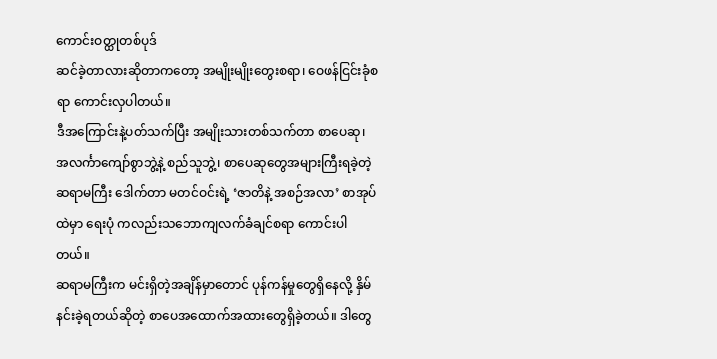ကောင်းဝတ္ထုတစ်ပုဒ်
ဆင်ခဲ့တာလားဆိုတာကတော့ အမျိုးမျိုးတွေးစရာ၊ ဝေဖန်ငြင်းခုံစရာ ကောင်းလှပါတယ်။
ဒီအကြောင်းနဲ့ပတ်သက်ပြီး အမျိုးသားတစ်သက်တာ စာပေဆု၊ အလင်္ကာကျော်စွာဘွဲ့နဲ့ စည်သူဘွဲ့၊ စာပေဆုတွေအများကြီးရခဲ့တဲ့ ဆရာမကြီး ဒေါက်တာ မတင်ဝင်းရဲ့ ‘ဇာတိနဲ့ အစဉ်အလာ’ စာအုပ်ထဲမှာ ရေးပုံ ကလည်းသဘောကျလက်ခံချင်စရာ ကောင်းပါတယ်။
ဆရာမကြီးက မင်းရှိတဲ့အချိန်မှာတောင် ပုန်ကန်မှုတွေရှိနေလို့ နှိမ်နင်းခဲ့ရတယ်ဆိုတဲ့ စာပေအထောက်အထားတွေရှိခဲ့တယ်။ ဒါတွေ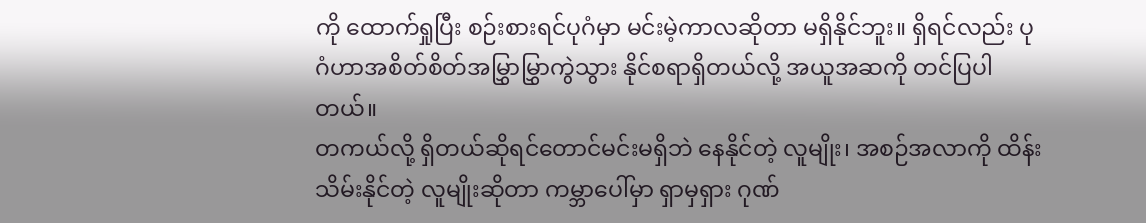ကို ထောက်ရှုပြီး စဉ်းစားရင်ပုဂံမှာ မင်းမဲ့ကာလဆိုတာ မရှိနိုင်ဘူး။ ရှိရင်လည်း ပုဂံဟာအစိတ်စိတ်အမြွှာမြွှာကွဲသွား နိုင်စရာရှိတယ်လို့ အယူအဆကို တင်ပြပါတယ်။
တကယ်လို့ ရှိတယ်ဆိုရင်တောင်မင်းမရှိဘဲ နေနိုင်တဲ့ လူမျိုး၊ အစဉ်အလာကို ထိန်းသိမ်းနိုင်တဲ့ လူမျိုးဆိုတာ ကမ္ဘာပေါ်မှာ ရှာမှရှား ဂုဏ်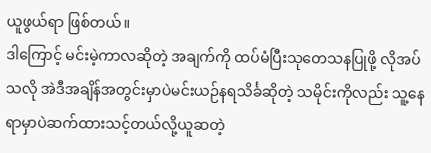ယူဖွယ်ရာ ဖြစ်တယ်။
ဒါကြောင့် မင်းမဲ့ကာလဆိုတဲ့ အချက်ကို ထပ်မံပြီးသုတေသနပြုဖို့ လိုအပ်သလို အဲဒီအချိန်အတွင်းမှာပဲမင်းယဉ်နရသိင်္ခဆိုတဲ့ သမိုင်းကိုလည်း သူ့နေရာမှာပဲဆက်ထားသင့်တယ်လို့ယူဆတဲ့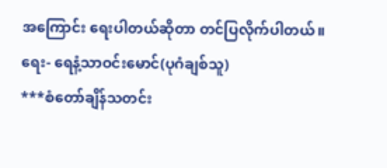အကြောင်း ရေးပါတယ်ဆိုတာ တင်ပြလိုက်ပါတယ်။
ရေး- ရေနံ့သာဝင်းမောင်(ပုဂံချစ်သူ)
***စံတော်ချိန်သတင်း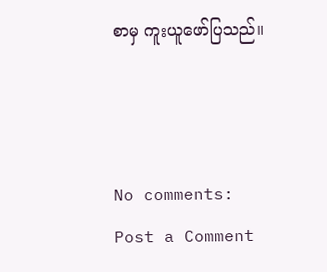စာမှ ကူးယူဖော်ပြသည်။



No comments:
Post a Comment